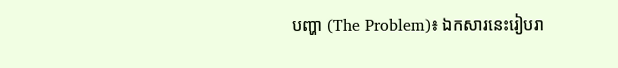បញ្ហា (The Problem)៖ ឯកសារនេះរៀបរា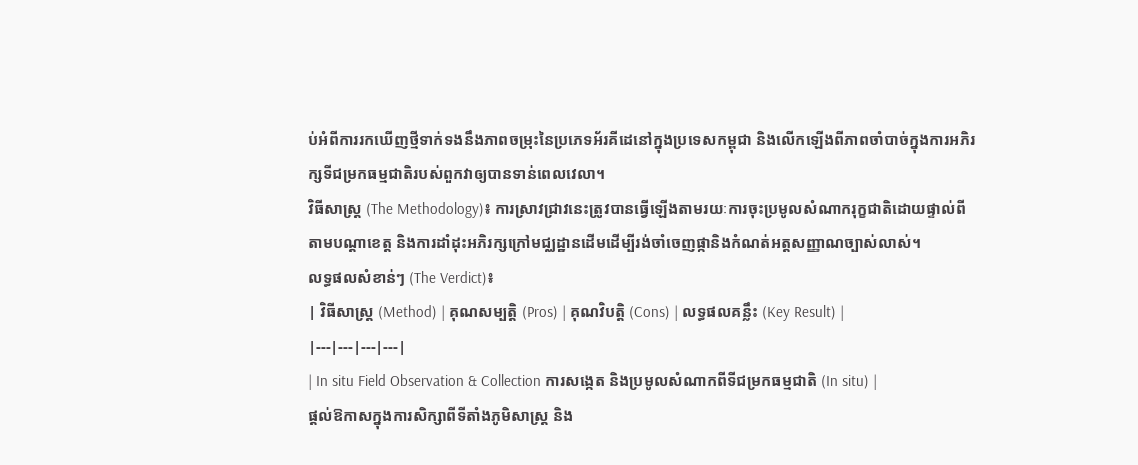ប់អំពីការរកឃើញថ្មីទាក់ទងនឹងភាពចម្រុះនៃប្រភេទអ័រគីដេនៅក្នុងប្រទេសកម្ពុជា និងលើកឡើងពីភាពចាំបាច់ក្នុងការអភិរក្សទីជម្រកធម្មជាតិរបស់ពួកវាឲ្យបានទាន់ពេលវេលា។
វិធីសាស្ត្រ (The Methodology)៖ ការស្រាវជ្រាវនេះត្រូវបានធ្វើឡើងតាមរយៈការចុះប្រមូលសំណាករុក្ខជាតិដោយផ្ទាល់ពីតាមបណ្តាខេត្ត និងការដាំដុះអភិរក្សក្រៅមជ្ឈដ្ឋានដើមដើម្បីរង់ចាំចេញផ្កានិងកំណត់អត្តសញ្ញាណច្បាស់លាស់។
លទ្ធផលសំខាន់ៗ (The Verdict)៖
| វិធីសាស្ត្រ (Method) | គុណសម្បត្តិ (Pros) | គុណវិបត្តិ (Cons) | លទ្ធផលគន្លឹះ (Key Result) |
|---|---|---|---|
| In situ Field Observation & Collection ការសង្កេត និងប្រមូលសំណាកពីទីជម្រកធម្មជាតិ (In situ) |
ផ្ដល់ឱកាសក្នុងការសិក្សាពីទីតាំងភូមិសាស្ត្រ និង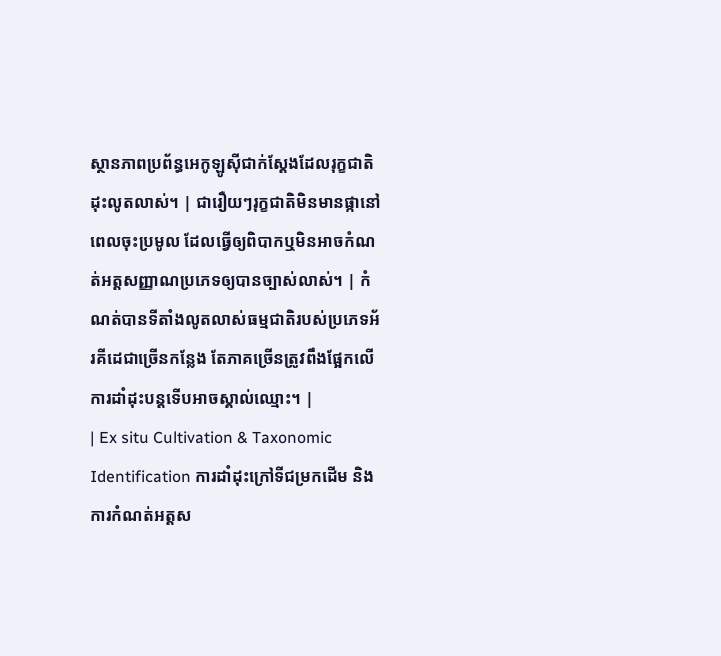ស្ថានភាពប្រព័ន្ធអេកូឡូស៊ីជាក់ស្តែងដែលរុក្ខជាតិដុះលូតលាស់។ | ជារឿយៗរុក្ខជាតិមិនមានផ្កានៅពេលចុះប្រមូល ដែលធ្វើឲ្យពិបាកឬមិនអាចកំណត់អត្តសញ្ញាណប្រភេទឲ្យបានច្បាស់លាស់។ | កំណត់បានទីតាំងលូតលាស់ធម្មជាតិរបស់ប្រភេទអ័រគីដេជាច្រើនកន្លែង តែភាគច្រើនត្រូវពឹងផ្អែកលើការដាំដុះបន្តទើបអាចស្គាល់ឈ្មោះ។ |
| Ex situ Cultivation & Taxonomic Identification ការដាំដុះក្រៅទីជម្រកដើម និងការកំណត់អត្តស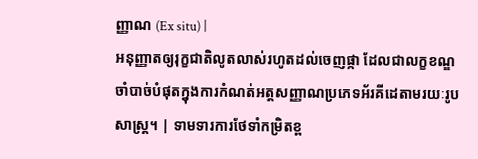ញ្ញាណ (Ex situ) |
អនុញ្ញាតឲ្យរុក្ខជាតិលូតលាស់រហូតដល់ចេញផ្កា ដែលជាលក្ខខណ្ឌចាំបាច់បំផុតក្នុងការកំណត់អត្តសញ្ញាណប្រភេទអ័រគីដេតាមរយៈរូបសាស្ត្រ។ | ទាមទារការថែទាំកម្រិតខ្ព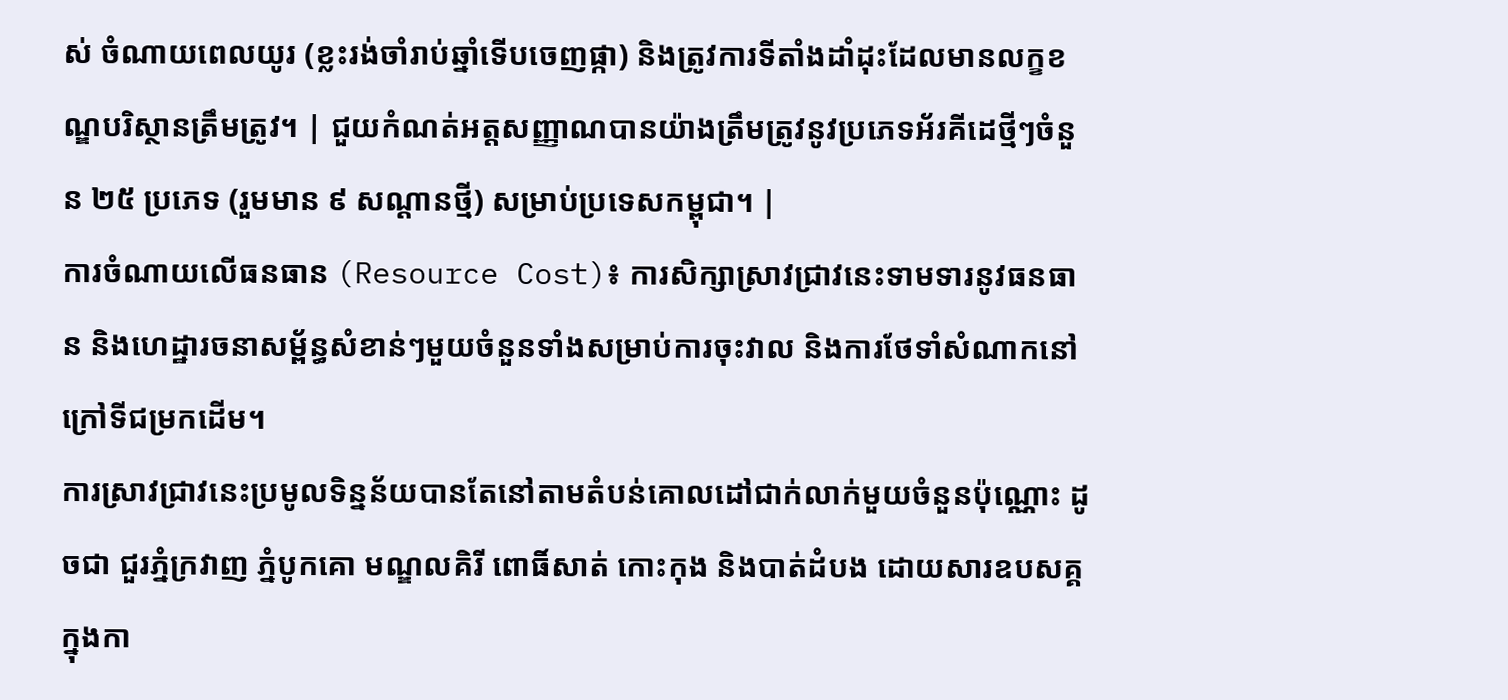ស់ ចំណាយពេលយូរ (ខ្លះរង់ចាំរាប់ឆ្នាំទើបចេញផ្កា) និងត្រូវការទីតាំងដាំដុះដែលមានលក្ខខណ្ឌបរិស្ថានត្រឹមត្រូវ។ | ជួយកំណត់អត្តសញ្ញាណបានយ៉ាងត្រឹមត្រូវនូវប្រភេទអ័រគីដេថ្មីៗចំនួន ២៥ ប្រភេទ (រួមមាន ៩ សណ្ដានថ្មី) សម្រាប់ប្រទេសកម្ពុជា។ |
ការចំណាយលើធនធាន (Resource Cost)៖ ការសិក្សាស្រាវជ្រាវនេះទាមទារនូវធនធាន និងហេដ្ឋារចនាសម្ព័ន្ធសំខាន់ៗមួយចំនួនទាំងសម្រាប់ការចុះវាល និងការថែទាំសំណាកនៅក្រៅទីជម្រកដើម។
ការស្រាវជ្រាវនេះប្រមូលទិន្នន័យបានតែនៅតាមតំបន់គោលដៅជាក់លាក់មួយចំនួនប៉ុណ្ណោះ ដូចជា ជួរភ្នំក្រវាញ ភ្នំបូកគោ មណ្ឌលគិរី ពោធិ៍សាត់ កោះកុង និងបាត់ដំបង ដោយសារឧបសគ្គក្នុងកា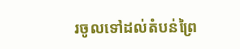រចូលទៅដល់តំបន់ព្រៃ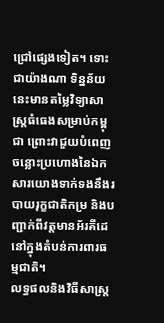ជ្រៅផ្សេងទៀត។ ទោះជាយ៉ាងណា ទិន្នន័យនេះមានតម្លៃវិទ្យាសាស្ត្រធំធេងសម្រាប់កម្ពុជា ព្រោះវាជួយបំពេញចន្លោះប្រហោងនៃឯកសារយោងទាក់ទងនឹងរបាយរុក្ខជាតិកម្រ និងបញ្ជាក់ពីវត្តមានអ័រគីដេនៅក្នុងតំបន់ការពារធម្មជាតិ។
លទ្ធផលនិងវិធីសាស្ត្រ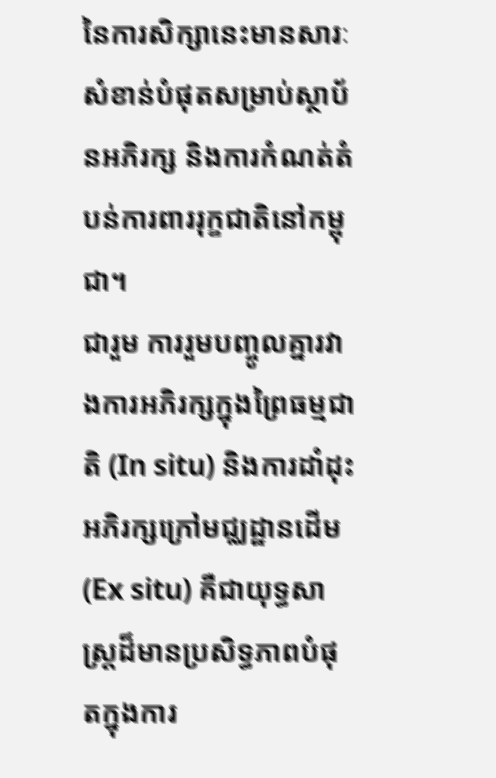នៃការសិក្សានេះមានសារៈសំខាន់បំផុតសម្រាប់ស្ថាប័នអភិរក្ស និងការកំណត់តំបន់ការពាររុក្ខជាតិនៅកម្ពុជា។
ជារួម ការរួមបញ្ចូលគ្នារវាងការអភិរក្សក្នុងព្រៃធម្មជាតិ (In situ) និងការដាំដុះអភិរក្សក្រៅមជ្ឈដ្ឋានដើម (Ex situ) គឺជាយុទ្ធសាស្ត្រដ៏មានប្រសិទ្ធភាពបំផុតក្នុងការ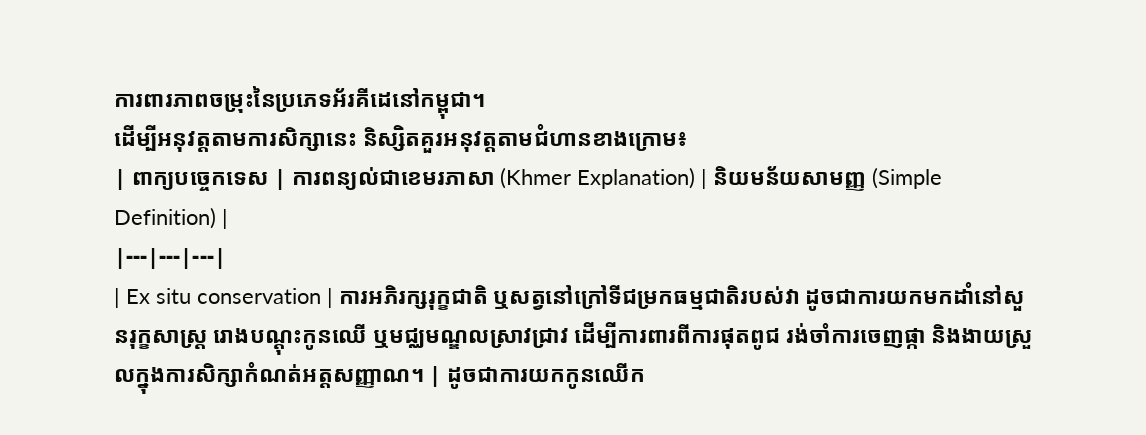ការពារភាពចម្រុះនៃប្រភេទអ័រគីដេនៅកម្ពុជា។
ដើម្បីអនុវត្តតាមការសិក្សានេះ និស្សិតគួរអនុវត្តតាមជំហានខាងក្រោម៖
| ពាក្យបច្ចេកទេស | ការពន្យល់ជាខេមរភាសា (Khmer Explanation) | និយមន័យសាមញ្ញ (Simple Definition) |
|---|---|---|
| Ex situ conservation | ការអភិរក្សរុក្ខជាតិ ឬសត្វនៅក្រៅទីជម្រកធម្មជាតិរបស់វា ដូចជាការយកមកដាំនៅសួនរុក្ខសាស្ត្រ រោងបណ្ដុះកូនឈើ ឬមជ្ឈមណ្ឌលស្រាវជ្រាវ ដើម្បីការពារពីការផុតពូជ រង់ចាំការចេញផ្កា និងងាយស្រួលក្នុងការសិក្សាកំណត់អត្តសញ្ញាណ។ | ដូចជាការយកកូនឈើក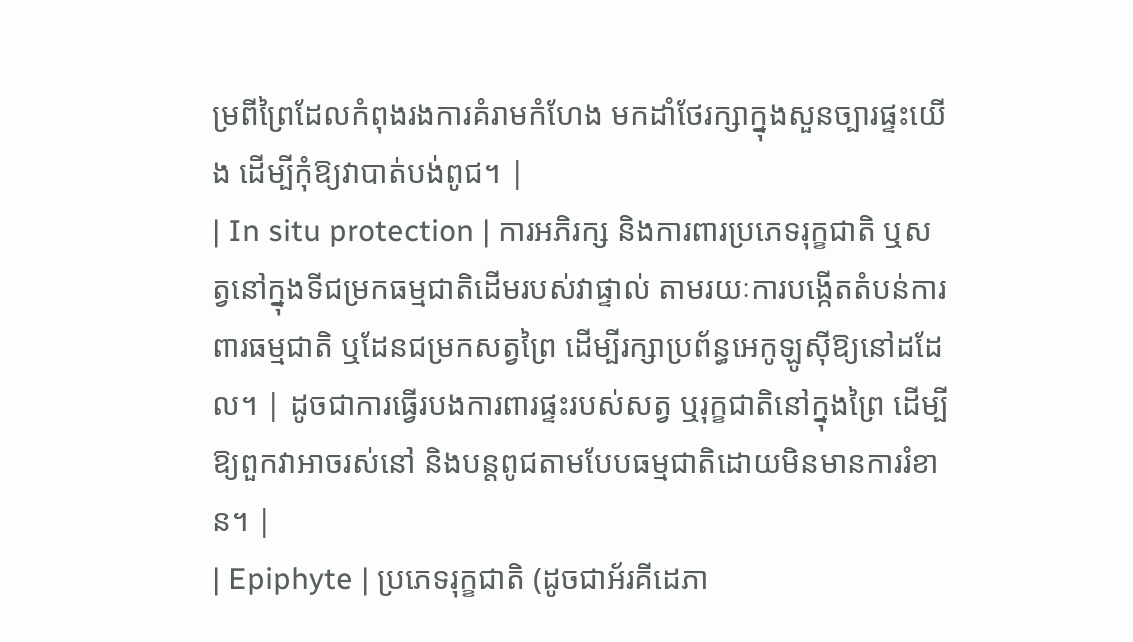ម្រពីព្រៃដែលកំពុងរងការគំរាមកំហែង មកដាំថែរក្សាក្នុងសួនច្បារផ្ទះយើង ដើម្បីកុំឱ្យវាបាត់បង់ពូជ។ |
| In situ protection | ការអភិរក្ស និងការពារប្រភេទរុក្ខជាតិ ឬសត្វនៅក្នុងទីជម្រកធម្មជាតិដើមរបស់វាផ្ទាល់ តាមរយៈការបង្កើតតំបន់ការពារធម្មជាតិ ឬដែនជម្រកសត្វព្រៃ ដើម្បីរក្សាប្រព័ន្ធអេកូឡូស៊ីឱ្យនៅដដែល។ | ដូចជាការធ្វើរបងការពារផ្ទះរបស់សត្វ ឬរុក្ខជាតិនៅក្នុងព្រៃ ដើម្បីឱ្យពួកវាអាចរស់នៅ និងបន្តពូជតាមបែបធម្មជាតិដោយមិនមានការរំខាន។ |
| Epiphyte | ប្រភេទរុក្ខជាតិ (ដូចជាអ័រគីដេភា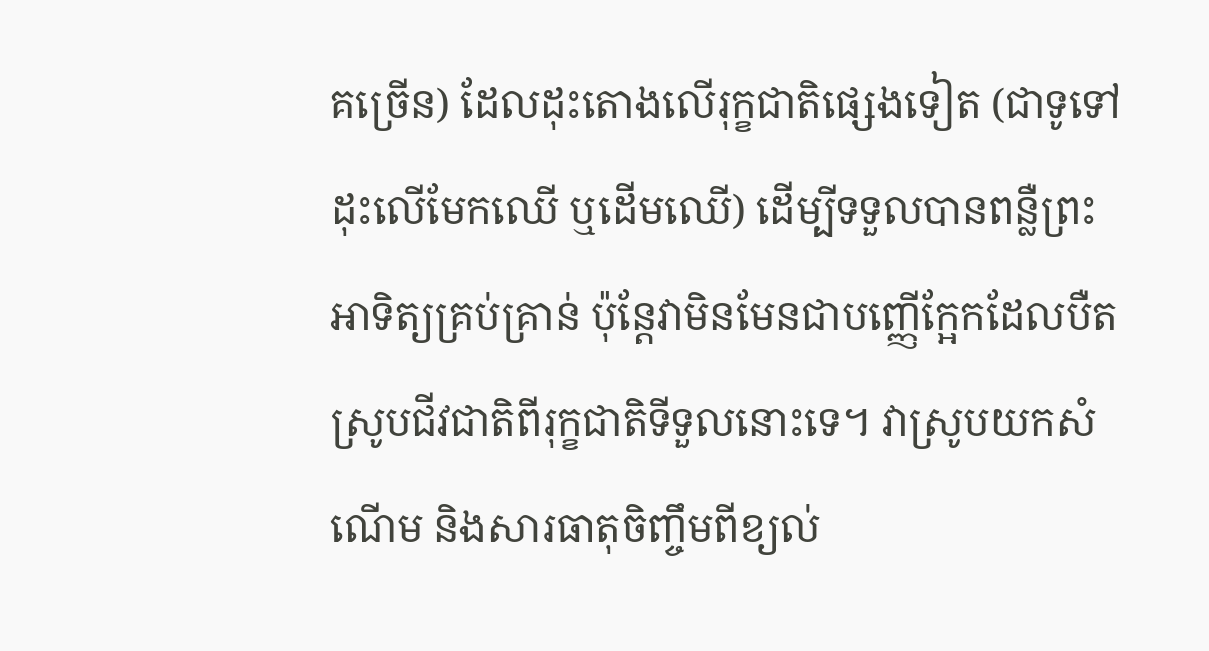គច្រើន) ដែលដុះតោងលើរុក្ខជាតិផ្សេងទៀត (ជាទូទៅដុះលើមែកឈើ ឬដើមឈើ) ដើម្បីទទួលបានពន្លឺព្រះអាទិត្យគ្រប់គ្រាន់ ប៉ុន្តែវាមិនមែនជាបញ្ញើក្អែកដែលបឺតស្រូបជីវជាតិពីរុក្ខជាតិទីទួលនោះទេ។ វាស្រូបយកសំណើម និងសារធាតុចិញ្ចឹមពីខ្យល់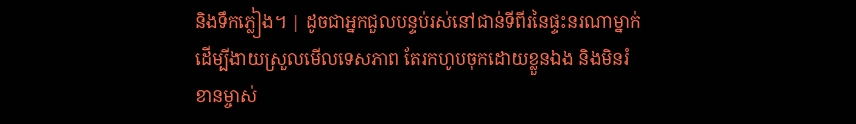និងទឹកភ្លៀង។ | ដូចជាអ្នកជួលបន្ទប់រស់នៅជាន់ទីពីរនៃផ្ទះនរណាម្នាក់ដើម្បីងាយស្រួលមើលទេសភាព តែរកហូបចុកដោយខ្លួនឯង និងមិនរំខានម្ចាស់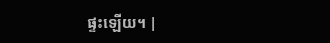ផ្ទះឡើយ។ |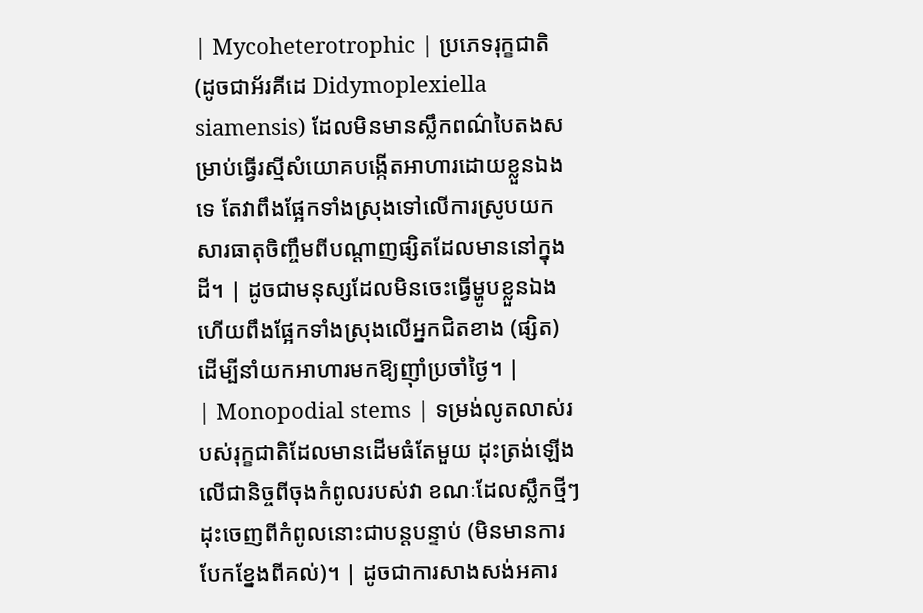| Mycoheterotrophic | ប្រភេទរុក្ខជាតិ (ដូចជាអ័រគីដេ Didymoplexiella siamensis) ដែលមិនមានស្លឹកពណ៌បៃតងសម្រាប់ធ្វើរស្មីសំយោគបង្កើតអាហារដោយខ្លួនឯងទេ តែវាពឹងផ្អែកទាំងស្រុងទៅលើការស្រូបយកសារធាតុចិញ្ចឹមពីបណ្តាញផ្សិតដែលមាននៅក្នុងដី។ | ដូចជាមនុស្សដែលមិនចេះធ្វើម្ហូបខ្លួនឯង ហើយពឹងផ្អែកទាំងស្រុងលើអ្នកជិតខាង (ផ្សិត) ដើម្បីនាំយកអាហារមកឱ្យញ៉ាំប្រចាំថ្ងៃ។ |
| Monopodial stems | ទម្រង់លូតលាស់របស់រុក្ខជាតិដែលមានដើមធំតែមួយ ដុះត្រង់ឡើងលើជានិច្ចពីចុងកំពូលរបស់វា ខណៈដែលស្លឹកថ្មីៗដុះចេញពីកំពូលនោះជាបន្តបន្ទាប់ (មិនមានការបែកខ្នែងពីគល់)។ | ដូចជាការសាងសង់អគារ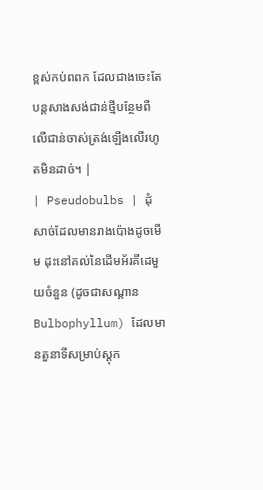ខ្ពស់កប់ពពក ដែលជាងចេះតែបន្តសាងសង់ជាន់ថ្មីបន្ថែមពីលើជាន់ចាស់ត្រង់ឡើងលើរហូតមិនដាច់។ |
| Pseudobulbs | ដុំសាច់ដែលមានរាងប៉ោងដូចមើម ដុះនៅគល់នៃដើមអ័រគីដេមួយចំនួន (ដូចជាសណ្ដាន Bulbophyllum) ដែលមានតួនាទីសម្រាប់ស្តុក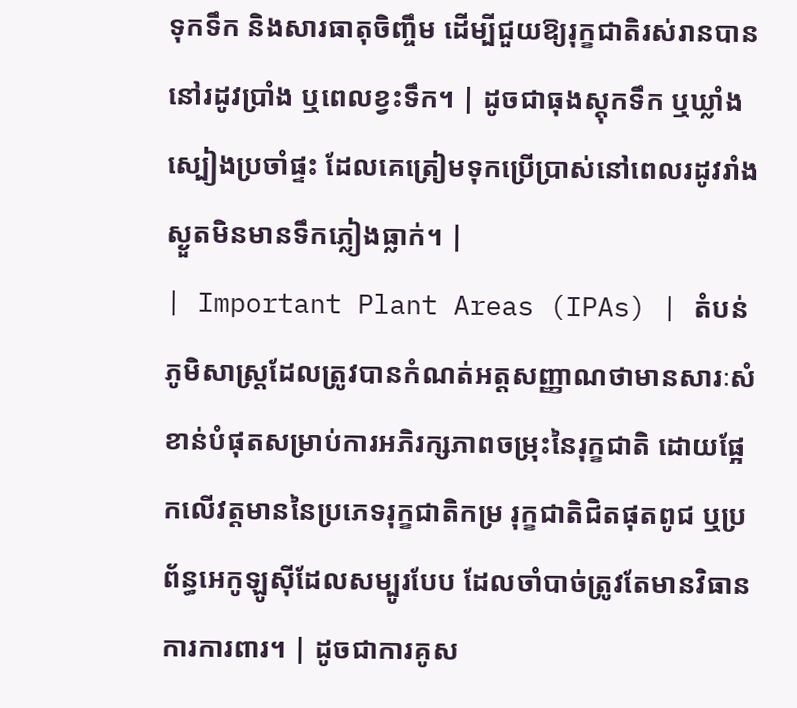ទុកទឹក និងសារធាតុចិញ្ចឹម ដើម្បីជួយឱ្យរុក្ខជាតិរស់រានបាននៅរដូវប្រាំង ឬពេលខ្វះទឹក។ | ដូចជាធុងស្តុកទឹក ឬឃ្លាំងស្បៀងប្រចាំផ្ទះ ដែលគេត្រៀមទុកប្រើប្រាស់នៅពេលរដូវរាំងស្ងួតមិនមានទឹកភ្លៀងធ្លាក់។ |
| Important Plant Areas (IPAs) | តំបន់ភូមិសាស្ត្រដែលត្រូវបានកំណត់អត្តសញ្ញាណថាមានសារៈសំខាន់បំផុតសម្រាប់ការអភិរក្សភាពចម្រុះនៃរុក្ខជាតិ ដោយផ្អែកលើវត្តមាននៃប្រភេទរុក្ខជាតិកម្រ រុក្ខជាតិជិតផុតពូជ ឬប្រព័ន្ធអេកូឡូស៊ីដែលសម្បូរបែប ដែលចាំបាច់ត្រូវតែមានវិធានការការពារ។ | ដូចជាការគូស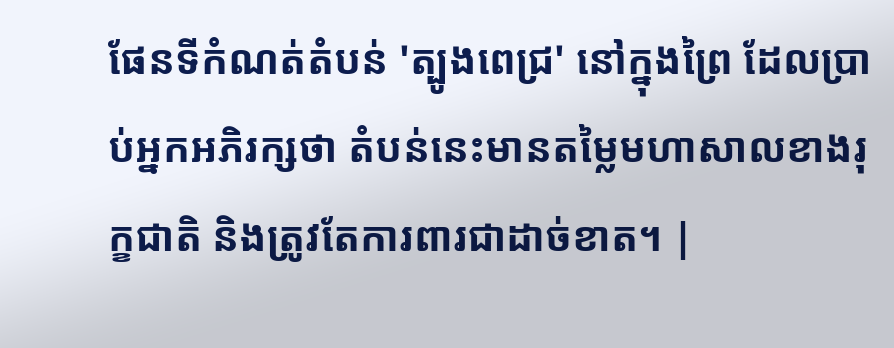ផែនទីកំណត់តំបន់ 'ត្បូងពេជ្រ' នៅក្នុងព្រៃ ដែលប្រាប់អ្នកអភិរក្សថា តំបន់នេះមានតម្លៃមហាសាលខាងរុក្ខជាតិ និងត្រូវតែការពារជាដាច់ខាត។ |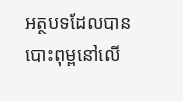អត្ថបទដែលបានបោះពុម្ពនៅលើ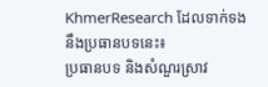KhmerResearch ដែលទាក់ទងនឹងប្រធានបទនេះ៖
ប្រធានបទ និងសំណួរស្រាវ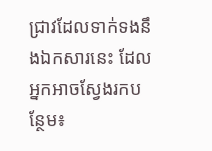ជ្រាវដែលទាក់ទងនឹងឯកសារនេះ ដែលអ្នកអាចស្វែងរកបន្ថែម៖